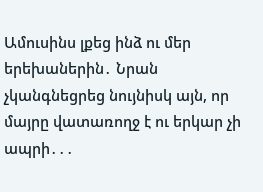Ամուսինս լքեց ինձ ու մեր երեխաներին․ Նրան չկանգնեցրեց նույնիսկ այն, որ մայրը վատառողջ է ու երկար չի ապրի․․․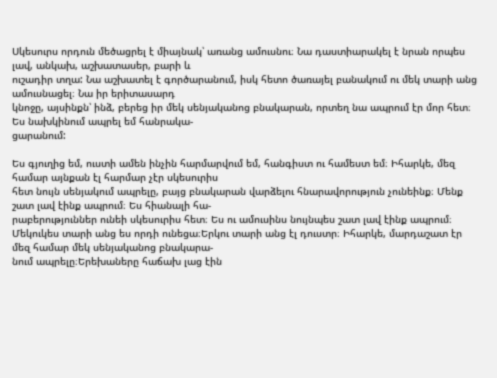Սկեսուրս որդուն մեծացրել է միայնակ՝ առանց ամուսնու։ Նա դաստիարակել է նրան որպես լավ, անկախ, աշխատասեր, բարի և
ուշադիր տղա: Նա աշխատել է գործարանում, իսկ հետո ծառայել բանակում ու մեկ տարի անց ամուսնացել։ Նա իր երիտասարդ
կնոջը, այսինքն՝ ինձ, բերեց իր մեկ սենյականոց բնակարան, որտեղ նա ապրում էր մոր հետ։ Ես նախկինում ապրել եմ հանրակա-
ցարանում:

Ես գյուղից եմ, ուստի ամեն ինչին հարմարվում եմ, հանգիստ ու համեստ եմ։ Իհարկե, մեզ համար այնքան էլ հարմար չէր սկեսուրիս
հետ նույն սենյակում ապրելը, բայց բնակարան վարձելու հնարավորություն չունեինք։ Մենք շատ լավ էինք ապրում։ Ես հիանալի հա-
րաբերություններ ունեի սկեսուրիս հետ։ Ես ու ամուսինս նույնպես շատ լավ էինք ապրում։
Մեկուկես տարի անց ես որդի ունեցա։Երկու տարի անց էլ դուստր։ Իհարկե, մարդաշատ էր մեզ համար մեկ սենյականոց բնակարա-
նում ապրելը։Երեխաները հաճախ լաց էին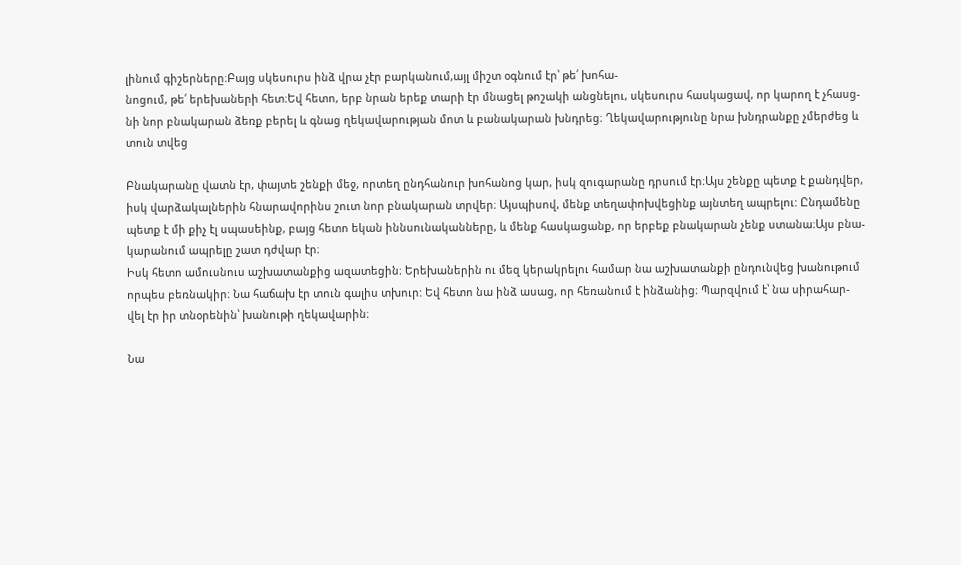լինում գիշերները։Բայց սկեսուրս ինձ վրա չէր բարկանում,այլ միշտ օգնում էր՝ թե՛ խոհա-
նոցում, թե՛ երեխաների հետ։Եվ հետո, երբ նրան երեք տարի էր մնացել թոշակի անցնելու, սկեսուրս հասկացավ, որ կարող է չհասց-
նի նոր բնակարան ձեռք բերել և գնաց ղեկավարության մոտ և բանակարան խնդրեց։ Ղեկավարությունը նրա խնդրանքը չմերժեց և
տուն տվեց

Բնակարանը վատն էր, փայտե շենքի մեջ, որտեղ ընդհանուր խոհանոց կար, իսկ զուգարանը դրսում էր։Այս շենքը պետք է քանդվեր,
իսկ վարձակալներին հնարավորինս շուտ նոր բնակարան տրվեր։ Այսպիսով, մենք տեղափոխվեցինք այնտեղ ապրելու: Ընդամենը
պետք է մի քիչ էլ սպասեինք, բայց հետո եկան իննսունականները, և մենք հասկացանք, որ երբեք բնակարան չենք ստանա։Այս բնա-
կարանում ապրելը շատ դժվար էր։
Իսկ հետո ամուսնուս աշխատանքից ազատեցին։ Երեխաներին ու մեզ կերակրելու համար նա աշխատանքի ընդունվեց խանութում
որպես բեռնակիր։ Նա հաճախ էր տուն գալիս տխուր: Եվ հետո նա ինձ ասաց, որ հեռանում է ինձանից։ Պարզվում է՝ նա սիրահար-
վել էր իր տնօրենին՝ խանութի ղեկավարին։

Նա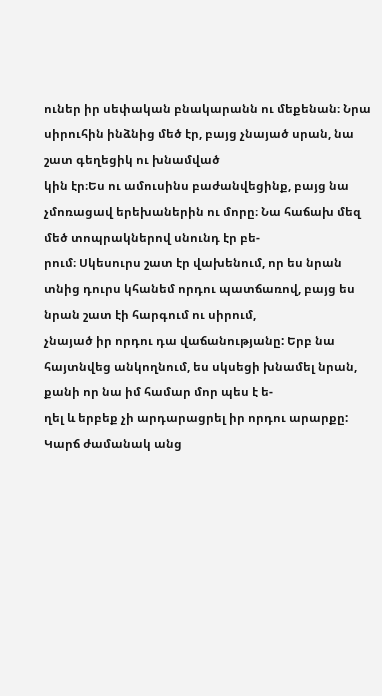ուներ իր սեփական բնակարանն ու մեքենան։ Նրա սիրուհին ինձնից մեծ էր, բայց չնայած սրան, նա շատ գեղեցիկ ու խնամված
կին էր։Ես ու ամուսինս բաժանվեցինք, բայց նա չմոռացավ երեխաներին ու մորը։ Նա հաճախ մեզ մեծ տոպրակներով սնունդ էր բե-
րում։ Սկեսուրս շատ էր վախենում, որ ես նրան տնից դուրս կհանեմ որդու պատճառով, բայց ես նրան շատ էի հարգում ու սիրում,
չնայած իր որդու դա վաճանությանը: Երբ նա հայտնվեց անկողնում, ես սկսեցի խնամել նրան, քանի որ նա իմ համար մոր պես է ե-
ղել և երբեք չի արդարացրել իր որդու արարքը:
Կարճ ժամանակ անց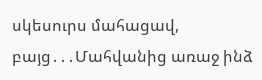սկեսուրս մահացավ, բայց․․․Մահվանից առաջ ինձ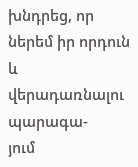խնդրեց, որ ներեմ իր որդուն և վերադառնալու պարագա-
յում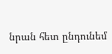նրան հետ ընդունեմ